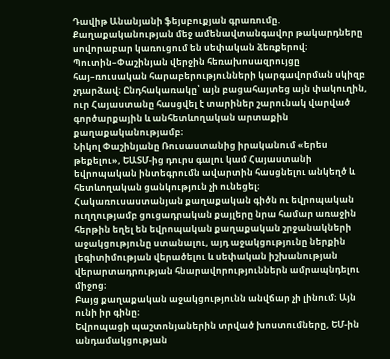Դավիթ Անանյանի ֆեյսբուքյան գրառումը.
Քաղաքականության մեջ ամենավտանգավոր թակարդները սովորաբար կառուցում են սեփական ձեռքերով։
Պուտին–Փաշինյան վերջին հեռախոսազրույցը հայ–ռուսական հարաբերությունների կարգավորման սկիզբ չդարձավ։ Ընդհակառակը՝ այն բացահայտեց այն փակուղին, ուր Հայաստանը հասցվել է տարիներ շարունակ վարված գործարքային և անհետևողական արտաքին քաղաքականությամբ։
Նիկոլ Փաշինյանը Ռուսաստանից իրականում «երես թեքելու», ԵԱՏՄ-ից դուրս գալու կամ Հայաստանի եվրոպական ինտեգրումն ավարտին հասցնելու անկեղծ և հետևողական ցանկություն չի ունեցել։
Հակառուսաստանյան քաղաքական գիծն ու եվրոպական ուղղությամբ ցուցադրական քայլերը նրա համար առաջին հերթին եղել են եվրոպական քաղաքական շրջանակների աջակցությունը ստանալու, այդ աջակցությունը ներքին լեգիտիմության վերածելու և սեփական իշխանության վերարտադրության հնարավորություններն ամրապնդելու միջոց։
Բայց քաղաքական աջակցությունն անվճար չի լինում։ Այն ունի իր գինը։
Եվրոպացի պաշտոնյաներին տրված խոստումները, ԵՄ-ին անդամակցության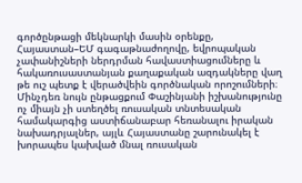գործընթացի մեկնարկի մասին օրենքը, Հայաստան–ԵՄ գագաթնաժողովը, եվրոպական չափանիշների ներդրման հավաստիացումները և հակառուսաստանյան քաղաքական ազդակները վաղ թե ուշ պետք է վերածվեին գործնական որոշումների։
Մինչդեռ նույն ընթացքում Փաշինյանի իշխանությունը ոչ միայն չի ստեղծել ռուսական տնտեսական համակարգից աստիճանաբար հեռանալու իրական նախադրյալներ, այլև Հայաստանը շարունակել է խորապես կախված մնալ ռուսական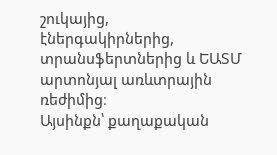շուկայից, էներգակիրներից, տրանսֆերտներից և ԵԱՏՄ արտոնյալ առևտրային ռեժիմից։
Այսինքն՝ քաղաքական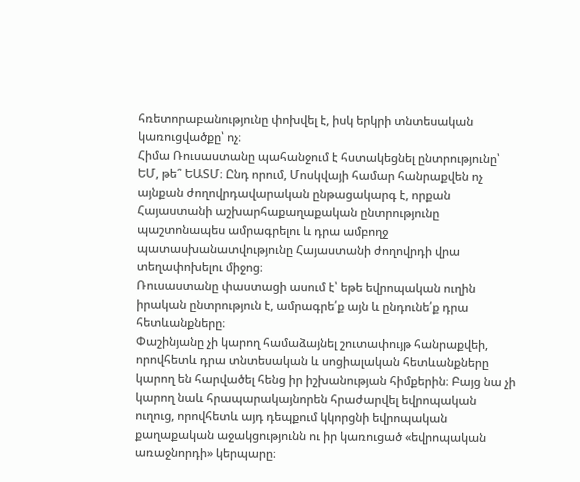հռետորաբանությունը փոխվել է, իսկ երկրի տնտեսական կառուցվածքը՝ ոչ։
Հիմա Ռուսաստանը պահանջում է հստակեցնել ընտրությունը՝ ԵՄ, թե՞ ԵԱՏՄ։ Ընդ որում, Մոսկվայի համար հանրաքվեն ոչ այնքան ժողովրդավարական ընթացակարգ է, որքան Հայաստանի աշխարհաքաղաքական ընտրությունը պաշտոնապես ամրագրելու և դրա ամբողջ պատասխանատվությունը Հայաստանի ժողովրդի վրա տեղափոխելու միջոց։
Ռուսաստանը փաստացի ասում է՝ եթե եվրոպական ուղին իրական ընտրություն է, ամրագրե՛ք այն և ընդունե՛ք դրա հետևանքները։
Փաշինյանը չի կարող համաձայնել շուտափույթ հանրաքվեի, որովհետև դրա տնտեսական և սոցիալական հետևանքները կարող են հարվածել հենց իր իշխանության հիմքերին։ Բայց նա չի կարող նաև հրապարակայնորեն հրաժարվել եվրոպական ուղուց, որովհետև այդ դեպքում կկորցնի եվրոպական քաղաքական աջակցությունն ու իր կառուցած «եվրոպական առաջնորդի» կերպարը։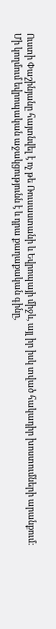Ուստի Փաշինյանը հայտնվել է ոչ թե Ռուսաստանի և Եվրոպայի միջև, այլ իր իսկ տված հակադիր խոստումների արանքում։
Մի կողմում եվրոպական աջակցությունն է և դրա քաղաքական գինը,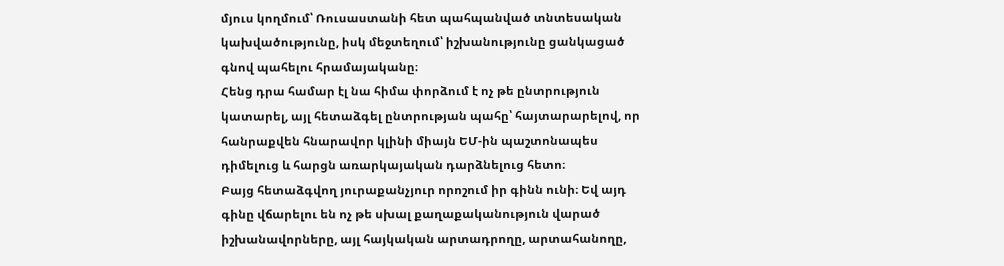մյուս կողմում՝ Ռուսաստանի հետ պահպանված տնտեսական կախվածությունը, իսկ մեջտեղում՝ իշխանությունը ցանկացած գնով պահելու հրամայականը։
Հենց դրա համար էլ նա հիմա փորձում է ոչ թե ընտրություն կատարել, այլ հետաձգել ընտրության պահը՝ հայտարարելով, որ հանրաքվեն հնարավոր կլինի միայն ԵՄ-ին պաշտոնապես դիմելուց և հարցն առարկայական դարձնելուց հետո։
Բայց հետաձգվող յուրաքանչյուր որոշում իր գինն ունի։ Եվ այդ գինը վճարելու են ոչ թե սխալ քաղաքականություն վարած իշխանավորները, այլ հայկական արտադրողը, արտահանողը,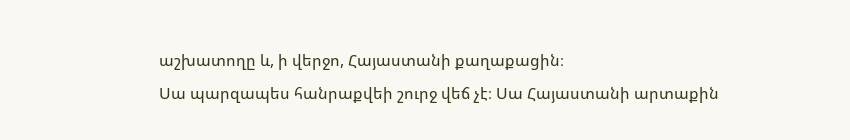աշխատողը և, ի վերջո, Հայաստանի քաղաքացին։
Սա պարզապես հանրաքվեի շուրջ վեճ չէ։ Սա Հայաստանի արտաքին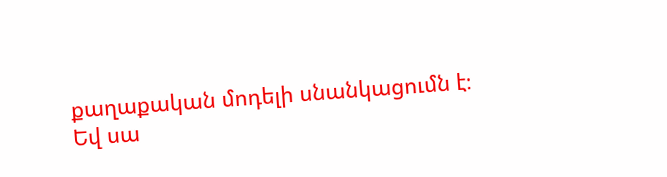քաղաքական մոդելի սնանկացումն է։
Եվ սա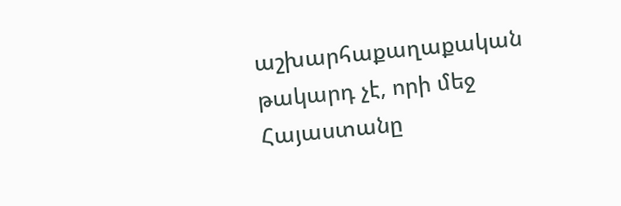աշխարհաքաղաքական թակարդ չէ, որի մեջ Հայաստանը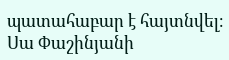պատահաբար է հայտնվել։ Սա Փաշինյանի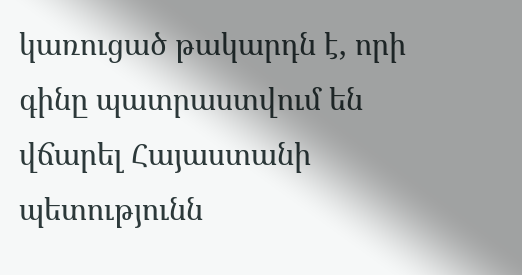կառուցած թակարդն է, որի գինը պատրաստվում են վճարել Հայաստանի պետությունն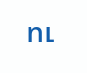ու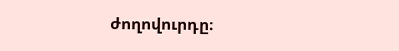ժողովուրդը։